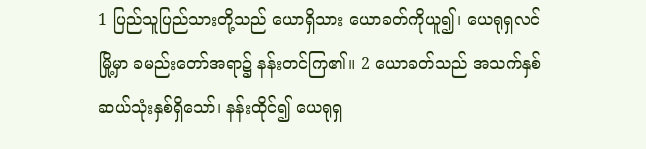1 ပြည်သူပြည်သားတို့သည် ယောရှိသား ယောခတ်ကိုယူ၍၊ ယေရုရှလင်မြို့မှာ ခမည်းတော်အရာ၌ နန်းတင်ကြ၏။ 2 ယောခတ်သည် အသက်နှစ်ဆယ်သုံးနှစ်ရှိသော်၊ နန်းထိုင်၍ ယေရုရှ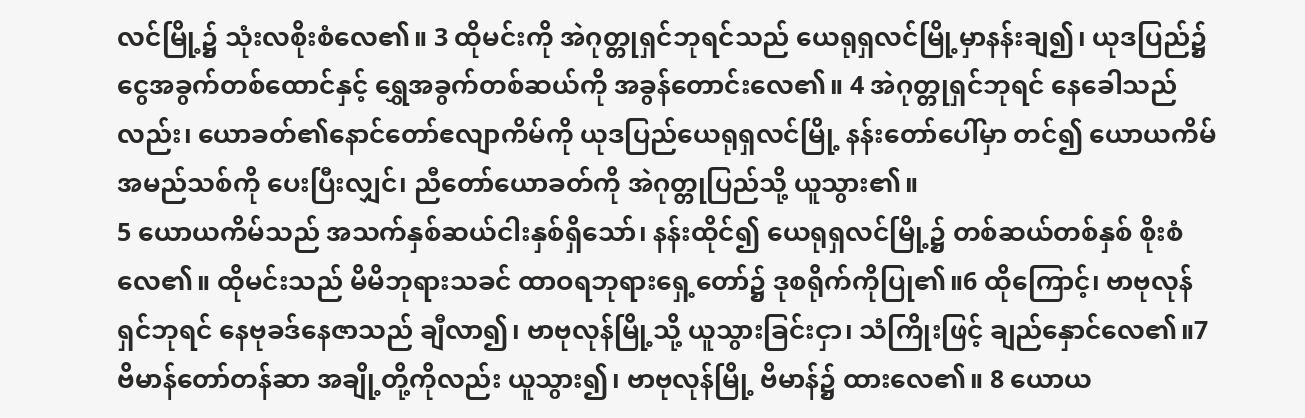လင်မြို့၌ သုံးလစိုးစံလေ၏။ 3 ထိုမင်းကို အဲဂုတ္တုရှင်ဘုရင်သည် ယေရုရှလင်မြို့မှာနန်းချ၍၊ ယုဒပြည်၌ ငွေအခွက်တစ်ထောင်နှင့် ရွှေအခွက်တစ်ဆယ်ကို အခွန်တောင်းလေ၏။ 4 အဲဂုတ္တုရှင်ဘုရင် နေခေါသည်လည်း၊ ယောခတ်၏နောင်တော်ဧလျာကိမ်ကို ယုဒပြည်ယေရုရှလင်မြို့ နန်းတော်ပေါ်မှာ တင်၍ ယောယကိမ်အမည်သစ်ကို ပေးပြီးလျှင်၊ ညီတော်ယောခတ်ကို အဲဂုတ္တုပြည်သို့ ယူသွား၏။
5 ယောယကိမ်သည် အသက်နှစ်ဆယ်ငါးနှစ်ရှိသော်၊ နန်းထိုင်၍ ယေရုရှလင်မြို့၌ တစ်ဆယ်တစ်နှစ် စိုးစံလေ၏။ ထိုမင်းသည် မိမိဘုရားသခင် ထာဝရဘုရားရှေ့တော်၌ ဒုစရိုက်ကိုပြု၏။6 ထိုကြောင့်၊ ဗာဗုလုန်ရှင်ဘုရင် နေဗုခဒ်နေဇာသည် ချီလာ၍၊ ဗာဗုလုန်မြို့သို့ ယူသွားခြင်းငှာ၊ သံကြိုးဖြင့် ချည်နှောင်လေ၏။7 ဗိမာန်တော်တန်ဆာ အချို့တို့ကိုလည်း ယူသွား၍၊ ဗာဗုလုန်မြို့ ဗိမာန်၌ ထားလေ၏။ 8 ယောယ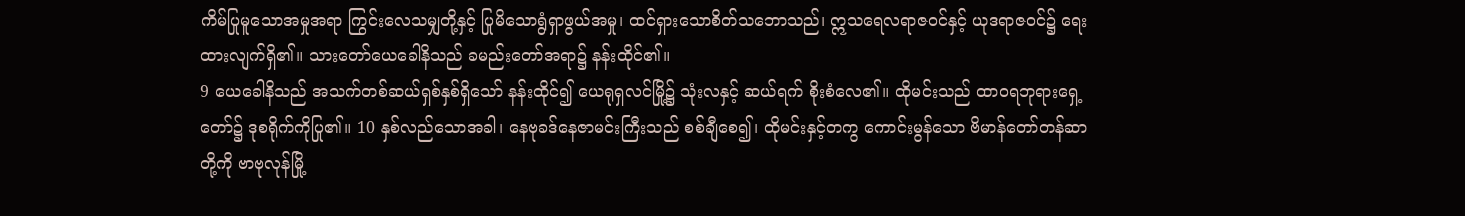ကိမ်ပြုမူသောအမှုအရာ ကြွင်းလေသမျှတို့နှင့် ပြုမိသောရွံရှာဖွယ်အမှု၊ ထင်ရှားသောစိတ်သဘောသည်၊ ဣသရေလရာဇဝင်နှင့် ယုဒရာဇဝင်၌ ရေးထားလျက်ရှိ၏။ သားတော်ယေခေါနိသည် ခမည်းတော်အရာ၌ နန်းထိုင်၏။
9 ယေခေါနိသည် အသက်တစ်ဆယ်ရှစ်နှစ်ရှိသော် နန်းထိုင်၍ ယေရုရှလင်မြို့၌ သုံးလနှင့် ဆယ်ရက် စိုးစံလေ၏။ ထိုမင်းသည် ထာဝရဘုရားရှေ့တော်၌ ဒုစရိုက်ကိုပြု၏။ 10 နှစ်လည်သောအခါ၊ နေဗုခဒ်နေဇာမင်းကြီးသည် စစ်ချီစေ၍၊ ထိုမင်းနှင့်တကွ ကောင်းမွန်သော ဗိမာန်တော်တန်ဆာတို့ကို ဗာဗုလုန်မြို့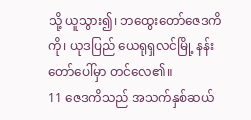သို့ ယူသွား၍၊ ဘထွေးတော်ဇေဒကိကို၊ ယုဒပြည် ယေရုရှလင်မြို့ နန်းတော်ပေါ်မှာ တင်လေ၏။
11 ဇေဒကိသည် အသက်နှစ်ဆယ်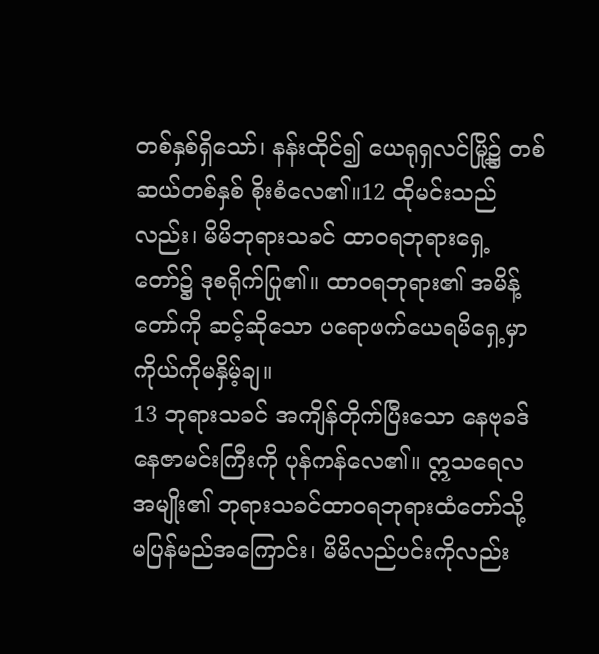တစ်နှစ်ရှိသော်၊ နန်းထိုင်၍ ယေရုရှလင်မြို့၌ တစ်ဆယ်တစ်နှစ် စိုးစံလေ၏။12 ထိုမင်းသည်လည်း၊ မိမိဘုရားသခင် ထာဝရဘုရားရှေ့တော်၌ ဒုစရိုက်ပြု၏။ ထာဝရဘုရား၏ အမိန့်တော်ကို ဆင့်ဆိုသော ပရောဖက်ယေရမိရှေ့မှာ ကိုယ်ကိုမနှိမ့်ချ။
13 ဘုရားသခင် အကျိန်တိုက်ပြီးသော နေဗုခဒ်နေဇာမင်းကြီးကို ပုန်ကန်လေ၏။ ဣသရေလအမျိုး၏ ဘုရားသခင်ထာဝရဘုရားထံတော်သို့ မပြန်မည်အကြောင်း၊ မိမိလည်ပင်းကိုလည်း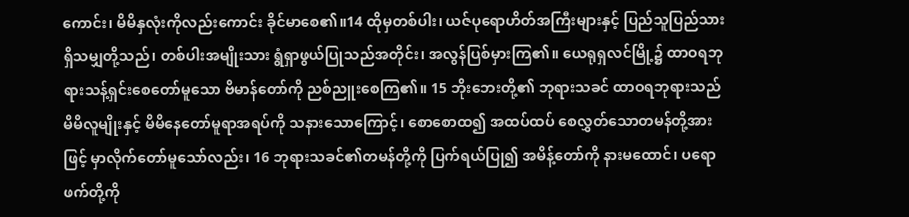ကောင်း၊ မိမိနှလုံးကိုလည်းကောင်း ခိုင်မာစေ၏။14 ထိုမှတစ်ပါး၊ ယဇ်ပုရောဟိတ်အကြီးများနှင့် ပြည်သူပြည်သား ရှိသမျှတို့သည်၊ တစ်ပါးအမျိုးသား ရွံရှာဖွယ်ပြုသည်အတိုင်း၊ အလွန်ပြစ်မှားကြ၏။ ယေရုရှလင်မြို့၌ ထာဝရဘုရားသန့်ရှင်းစေတော်မူသော ဗိမာန်တော်ကို ညစ်ညူးစေကြ၏။ 15 ဘိုးဘေးတို့၏ ဘုရားသခင် ထာဝရဘုရားသည် မိမိလူမျိုးနှင့် မိမိနေတော်မူရာအရပ်ကို သနားသောကြောင့်၊ စောစောထ၍ အထပ်ထပ် စေလွှတ်သောတမန်တို့အားဖြင့် မှာလိုက်တော်မူသော်လည်း၊ 16 ဘုရားသခင်၏တမန်တို့ကို ပြက်ရယ်ပြု၍ အမိန့်တော်ကို နားမထောင်၊ ပရောဖက်တို့ကို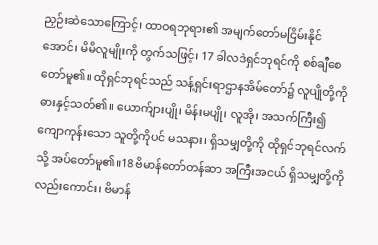ညှဉ်းဆဲသောကြောင့်၊ ထာဝရဘုရား၏ အမျက်တော်မငြိမ်းနိုင်အောင်၊ မိမိလူမျိုးကို တွက်သဖြင့်၊ 17 ခါလဒဲရှင်ဘုရင်ကို စစ်ချီစေတော်မူ၏။ ထိုရှင်ဘုရင်သည် သန့်ရှင်းရာဌာနအိမ်တော်၌ လူပျိုတို့ကို ဓားနှင့်သတ်၏။ ယောက်ျားပျို၊ မိန်းမပျို၊ လူအို၊ အသက်ကြီး၍ ကျောကုန်းသော သူတို့ကိုပင် မသနား၊ ရှိသမျှတို့ကို ထိုရှင်ဘုရင်လက်သို့ အပ်တော်မူ၏။18 ဗိမာန်တော်တန်ဆာ အကြီးအငယ် ရှိသမျှတို့ကိုလည်းကောင်း၊ ဗိမာန်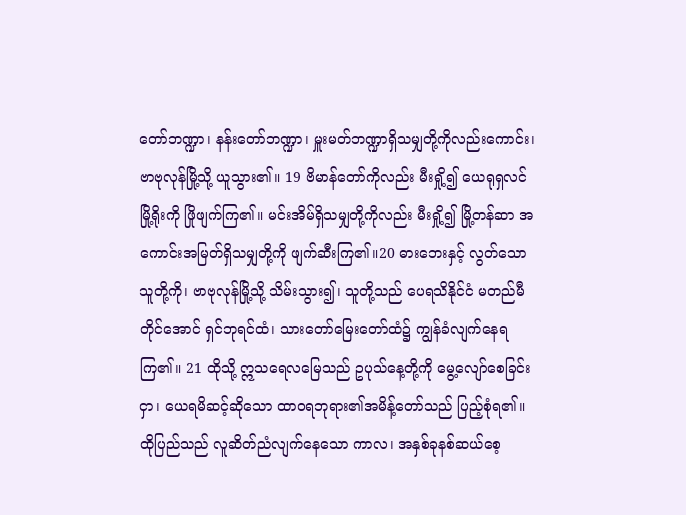တော်ဘဏ္ဍာ၊ နန်းတော်ဘဏ္ဍာ၊ မှူးမတ်ဘဏ္ဍာရှိသမျှတို့ကိုလည်းကောင်း၊ ဗာဗုလုန်မြို့သို့ ယူသွား၏။ 19 ဗိမာန်တော်ကိုလည်း မီးရှို့၍ ယေရုရှလင်မြို့ရိုးကို ဖြိုဖျက်ကြ၏။ မင်းအိမ်ရှိသမျှတို့ကိုလည်း မီးရှို့၍ မြို့တန်ဆာ အကောင်းအမြတ်ရှိသမျှတို့ကို ဖျက်ဆီးကြ၏။20 ဓားဘေးနှင့် လွတ်သောသူတို့ကို၊ ဗာဗုလုန်မြို့သို့ သိမ်းသွား၍၊ သူတို့သည် ပေရသိနိုင်ငံ မတည်မီတိုင်အောင် ရှင်ဘုရင်ထံ၊ သားတော်မြေးတော်ထံ၌ ကျွန်ခံလျက်နေရကြ၏။ 21 ထိုသို့ ဣသရေလမြေသည် ဥပုသ်နေ့တို့ကို မွေ့လျော်စေခြင်းငှာ၊ ယေရမိဆင့်ဆိုသော ထာဝရဘုရား၏အမိန့်တော်သည် ပြည့်စုံရ၏။ ထိုပြည်သည် လူဆိတ်ညံလျက်နေသော ကာလ၊ အနှစ်ခုနစ်ဆယ်စေ့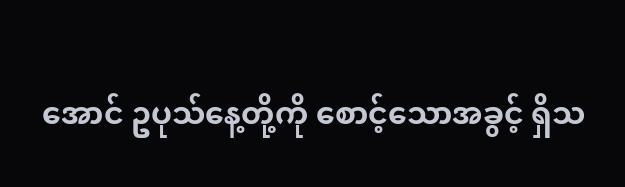အောင် ဥပုသ်နေ့တို့ကို စောင့်သောအခွင့် ရှိသ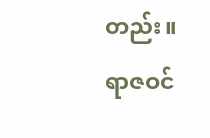တည်း။
ရာဇဝင်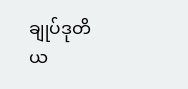ချုပ်ဒုတိယ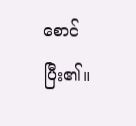စောင်ပြီး၏။